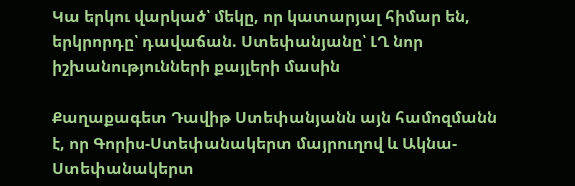Կա երկու վարկած՝ մեկը, որ կատարյալ հիմար են, երկրորդը՝ դավաճան. Ստեփանյանը՝ ԼՂ նոր իշխանությունների քայլերի մասին

Քաղաքագետ Դավիթ Ստեփանյանն այն համոզմանն է, որ Գորիս-Ստեփանակերտ մայրուղով և Ակնա-Ստեփանակերտ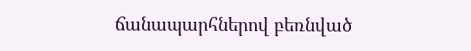ճանապարհներով բեռնված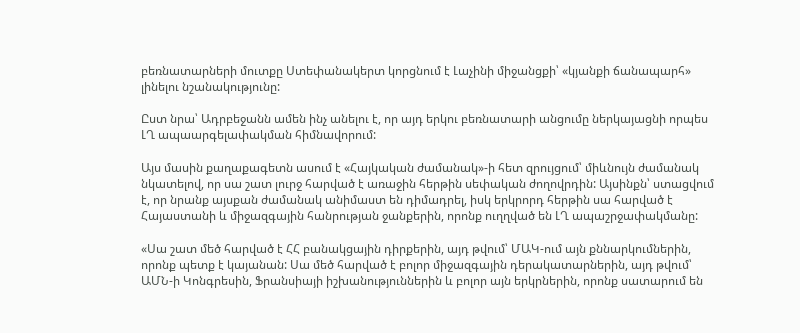բեռնատարների մուտքը Ստեփանակերտ կորցնում է Լաչինի միջանցքի՝ «կյանքի ճանապարհ» լինելու նշանակությունը:

Ըստ նրա՝ Ադրբեջանն ամեն ինչ անելու է, որ այդ երկու բեռնատարի անցումը ներկայացնի որպես ԼՂ ապաարգելափակման հիմնավորում:

Այս մասին քաղաքագետն ասում է «Հայկական ժամանակ»-ի հետ զրույցում՝ միևնույն ժամանակ նկատելով, որ սա շատ լուրջ հարված է առաջին հերթին սեփական ժողովրդին: Այսինքն՝ ստացվում է, որ նրանք այսքան ժամանակ անիմաստ են դիմադրել, իսկ երկրորդ հերթին սա հարված է Հայաստանի և միջազգային հանրության ջանքերին, որոնք ուղղված են ԼՂ ապաշրջափակմանը:

«Սա շատ մեծ հարված է ՀՀ բանակցային դիրքերին, այդ թվում՝ ՄԱԿ-ում այն քննարկումներին, որոնք պետք է կայանան: Սա մեծ հարված է բոլոր միջազգային դերակատարներին, այդ թվում՝ ԱՄՆ-ի Կոնգրեսին, Ֆրանսիայի իշխանություններին և բոլոր այն երկրներին, որոնք սատարում են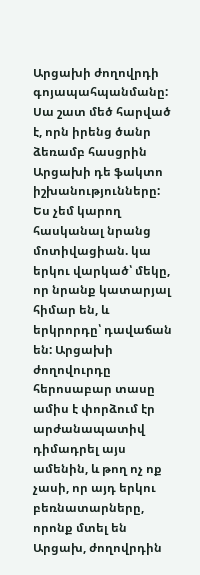Արցախի ժողովրդի գոյապահպանմանը: Սա շատ մեծ հարված է, որն իրենց ծանր ձեռամբ հասցրին Արցախի դե ֆակտո իշխանությունները: Ես չեմ կարող հասկանալ նրանց մոտիվացիան. կա երկու վարկած՝ մեկը, որ նրանք կատարյալ հիմար են, և երկրորդը՝ դավաճան են: Արցախի ժողովուրդը հերոսաբար տասը ամիս է փորձում էր արժանապատիվ դիմադրել այս ամենին, և թող ոչ ոք չասի, որ այդ երկու բեռնատարները, որոնք մտել են Արցախ, ժողովրդին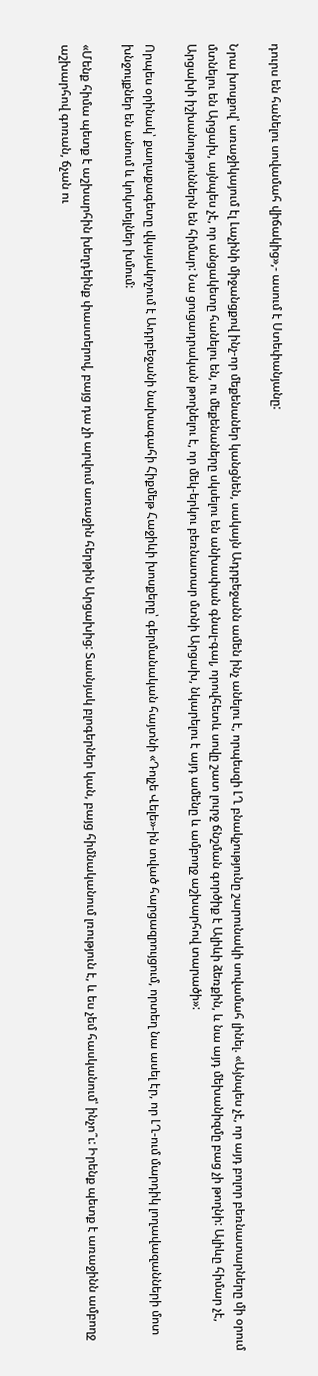դուրս են հանելու սովամահ վիճակից»,- ասում է Ստեփանյանը:

Նրա խոսքով՝ առաջիկայում էլ Լաչինի միջանցքով ինչ-որ մեքենաներ կանցնեն, սակայն Ադրբեջանն ամեն ինչ անելու է, որպեսզի ԼՂ բնակչությունը շարունակի սովամահ լինել. «Այնպես չէ, որ այդ բոլոր բեռնատարները մի օրում մտնելու են Արցախ, այնպես չէ, որ անցակետը հանելու են, ու մեքենաները սկսելու են անխափան գնալ-գալ, որովհետև սովը շատ լուրջ ճնշման գործիք է Ալիևի ձեռքին, և նա այդ մեխանիզմը բաց չի թողնի: Ալիևը հիմար չէ, Արցախի իշխանություններն են հիմար: Նա ցուցադրական թողնելու է, որ մեկ-երկու բեռնատար մտնի Արցախ, նկարելու է այդ ամենը և ամբողջ աշխարհով տարածի»:

Որպես օրինակ՝ քաղաքագետը վկայակոչում է Ադրբեջանի նախագահի Հիքմեթ Հաջիևի խոսքերը՝ գերմանական հայտնի «Դոլչե Վելե»-ին տված հարցազրույցում, որտեղ նա ասել էր, որ ԼՂ-ում մարդիկ լողավազանների մոտ խնջույքներ են անում և կոկտեյլներ խմում:

«Մենք հիմա պետք է աշխարհին խեղդեինք փաստերով, բայց դա չի արվում առաջին հերթին Արցախից: Տասնյակ բլոգերներ կան, բայց հիմնականում լռություն է, և ես չեմ հասկանում՝ ինչո՞ւ: Իրենք պետք է առաջինն ամբողջ աշխարհով գոռան, ճչան ու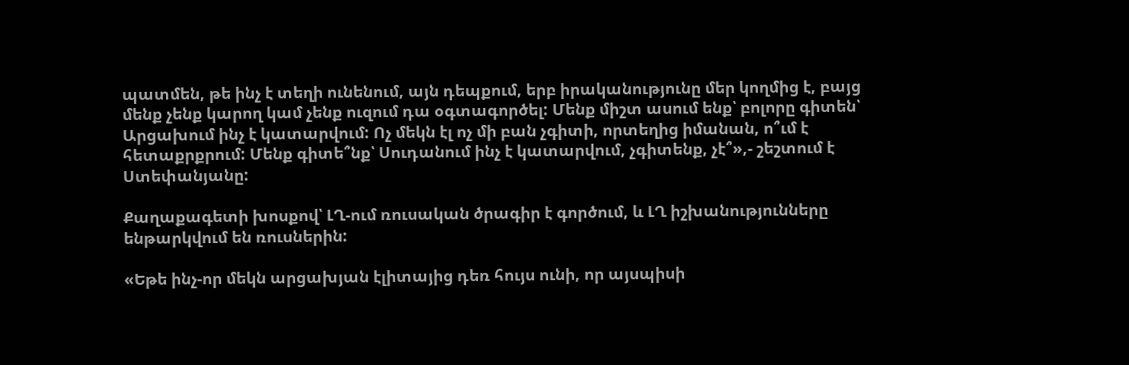պատմեն, թե ինչ է տեղի ունենում, այն դեպքում, երբ իրականությունը մեր կողմից է, բայց մենք չենք կարող կամ չենք ուզում դա օգտագործել: Մենք միշտ ասում ենք՝ բոլորը գիտեն՝ Արցախում ինչ է կատարվում: Ոչ մեկն էլ ոչ մի բան չգիտի, որտեղից իմանան, ո՞ւմ է հետաքրքրում: Մենք գիտե՞նք՝ Սուդանում ինչ է կատարվում, չգիտենք, չէ՞»,- շեշտում է Ստեփանյանը:

Քաղաքագետի խոսքով՝ ԼՂ-ում ռուսական ծրագիր է գործում, և ԼՂ իշխանությունները ենթարկվում են ռուսներին:

«Եթե ինչ-որ մեկն արցախյան էլիտայից դեռ հույս ունի, որ այսպիսի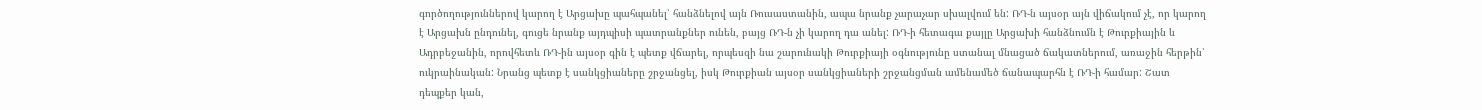գործողություններով կարող է Արցախը պահպանել՝ հանձնելով այն Ռուսաստանին, ապա նրանք չարաչար սխալվում են: ՌԴ-ն այսօր այն վիճակում չէ, որ կարող է Արցախն ընդունել, գուցե նրանք այդպիսի պատրանքներ ունեն, բայց ՌԴ-ն չի կարող դա անել: ՌԴ-ի հետագա քայլը Արցախի հանձնումն է Թուրքիային և Ադրբեջանին, որովհետև ՌԴ-ին այսօր գին է պետք վճարել, որպեսզի նա շարունակի Թուրքիայի օգնությունը ստանալ մնացած ճակատներում, առաջին հերթին՝ ուկրաինական: Նրանց պետք է սանկցիաները շրջանցել, իսկ Թուրքիան այսօր սանկցիաների շրջանցման ամենամեծ ճանապարհն է ՌԴ-ի համար: Շատ դեպքեր կան,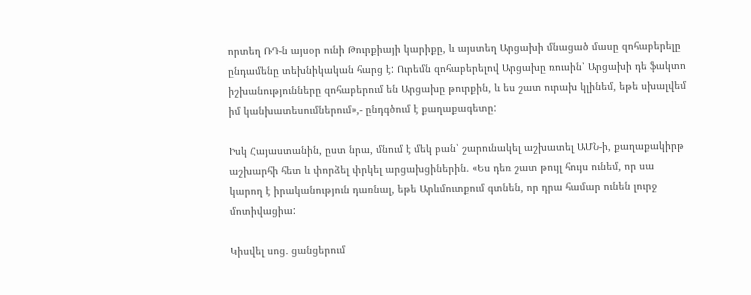որտեղ ՌԴ-ն այսօր ունի Թուրքիայի կարիքը, և այստեղ Արցախի մնացած մասը զոհաբերելը ընդամենը տեխնիկական հարց է: Ուրեմն զոհաբերելով Արցախը ռուսին՝ Արցախի դե ֆակտո իշխանությունները զոհաբերում են Արցախը թուրքին, և ես շատ ուրախ կլինեմ, եթե սխալվեմ իմ կանխատեսումներում»,- ընդգծում է քաղաքագետը:

Իսկ Հայաստանին, ըստ նրա, մնում է մեկ բան՝ շարունակել աշխատել ԱՄՆ-ի, քաղաքակիրթ աշխարհի հետ և փորձել փրկել արցախցիներին. «Ես դեռ շատ թույլ հույս ունեմ, որ սա կարող է իրականություն դառնալ, եթե Արևմուտքում գտնեն, որ դրա համար ունեն լուրջ մոտիվացիա:

Կիսվել սոց․ ցանցերում